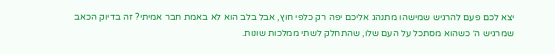יצא לכם פעם להרגיש שמישהו מתנהג אליכם יפה רק כלפי חוץ, אבל בלב הוא לא באמת חבר אמיתי? זה בדיוק הכאב שמרגיש ה׳ כשהוא מסתכל על העם שלו, שהתחלק לשתי ממלכות שונות.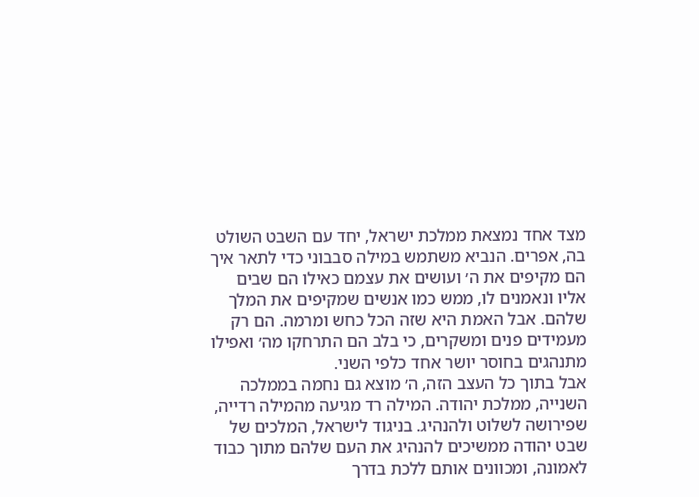מצד אחד נמצאת ממלכת ישראל, יחד עם השבט השולט בה, אפרים. הנביא משתמש במילה סבבוני כדי לתאר איך הם מקיפים את ה׳ ועושים את עצמם כאילו הם שבים אליו ונאמנים לו, ממש כמו אנשים שמקיפים את המלך שלהם. אבל האמת היא שזה הכל כחש ומרמה. הם רק מעמידים פנים ומשקרים, כי בלב הם התרחקו מה׳ ואפילו מתנהגים בחוסר יושר אחד כלפי השני.
אבל בתוך כל העצב הזה, ה׳ מוצא גם נחמה בממלכה השנייה, ממלכת יהודה. המילה רד מגיעה מהמילה רדייה, שפירושה לשלוט ולהנהיג. בניגוד לישראל, המלכים של שבט יהודה ממשיכים להנהיג את העם שלהם מתוך כבוד לאמונה, ומכוונים אותם ללכת בדרך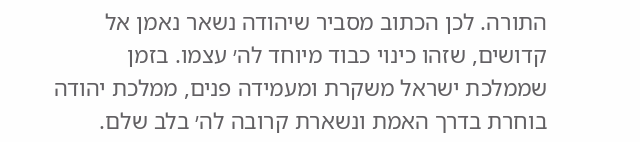התורה. לכן הכתוב מסביר שיהודה נשאר נאמן אל קדושים, שזהו כינוי כבוד מיוחד לה׳ עצמו. בזמן שממלכת ישראל משקרת ומעמידה פנים, ממלכת יהודה בוחרת בדרך האמת ונשארת קרובה לה׳ בלב שלם.